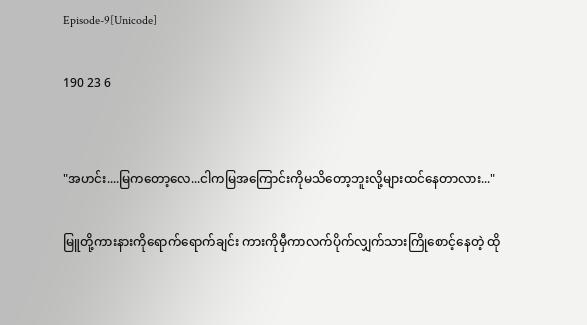Episode-9[Unicode]

190 23 6


"အဟင်း....မြကတော့လေ...ငါကမြအကြောင်းကိုမသိတော့ဘူးလို့များထင်နေတာလား..."

မြူတို့ကားနားကိုရောက်ရောက်ချင်း ကားကိုမှီကာလက်ပိုက်လျှက်သားကြိုစောင့်နေတဲ့ ထို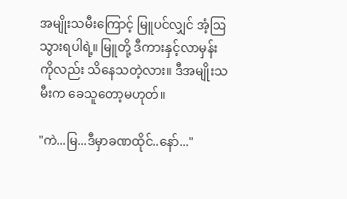အမျိုးသမီးကြောင့် မြူပင်လျှင် အံ့ဩသွားရပါရဲ့။ မြူတို့ ဒီကားနှင့်လာမှန်းကိုလည်း သိနေသတဲ့လား။ ဒီအမျိုးသမီးက ခေသူတော့မဟုတ်။

"ကဲ...မြ...ဒီမှာခဏထိုင်..နော်..."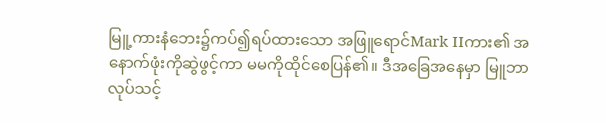မြူ့ကားနံဘေး၌ကပ်၍ရပ်ထားသော အဖြူရောင်Mark IIကား၏ အနောက်ဖုံးကိုဆွဲဖွင့်ကာ မမကိုထိုင်စေပြန်၏။ ဒီအခြေအနေမှာ မြူဘာလုပ်သင့်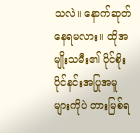သလဲ။ နောက်ဆုတ်နေရမလား။ ထိုအမျိုးသမီး၏ ပိုင်စိုးပိုင်နင်းအပြုအမူများကိုပဲ တားမြစ်ရ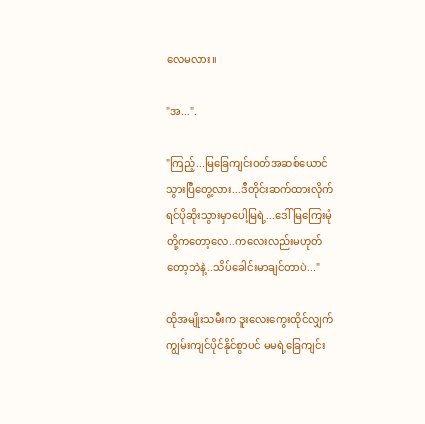လေမလား။

"အ...".

"ကြည့်...မြခြေကျင်းဝတ်အဆစ်ယောင်သွားပြီတွေ့လား...ဒီတိုင်းဆက်ထားလိုက်ရင်ပိုဆိုးသွားမှာပေါ့မြရဲ့...ဒေါ်မြကြေးမုံတို့ကတော့လေ..ကလေးလည်းမဟုတ်တော့ဘဲနဲ့..သိပ်ခေါင်းမာချင်တာပဲ..."

ထိုအမျိုးသမီးက ဒူးလေးကွေးထိုင်လျှက် ကျွမ်းကျင်ပိုင်နိုင်စွာပင် မမရဲ့ခြေကျင်း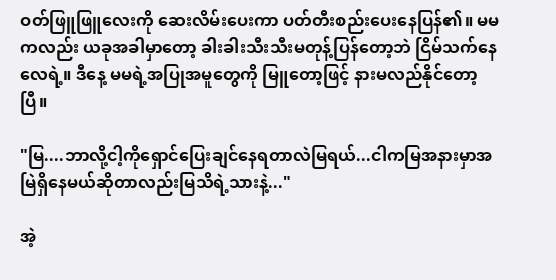ဝတ်ဖြူဖြူလေးကို ဆေးလိမ်းပေးကာ ပတ်တီးစည်းပေးနေပြန်၏။ မမကလည်း ယခုအခါမှာတော့ ခါးခါးသီးသီးမတုန့်ပြန်တော့ဘဲ ငြိမ်သက်နေလေရဲ့။ ဒီနေ့ မမရဲ့အပြုအမူတွေကို မြူတော့ဖြင့် နားမလည်နိုင်တော့ပြီ။

"မြ....ဘာလို့ငါ့ကိုရှောင်ပြေးချင်နေရတာလဲမြရယ်...ငါကမြအနားမှာအမြဲရှိနေမယ်ဆိုတာလည်းမြသိရဲ့သားနဲ့..."

အဲ့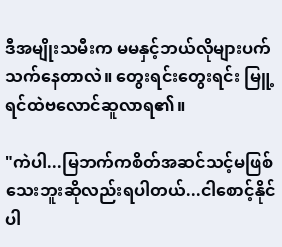ဒီအမျိုးသမီးက မမနှင့်ဘယ်လိုများပက်သက်နေတာလဲ။ တွေးရင်းတွေးရင်း မြူ့ရင်ထဲဗလောင်ဆူလာရ၏။

"ကဲပါ...မြဘက်ကစိတ်အဆင်သင့်မဖြစ်သေးဘူးဆိုလည်းရပါတယ်...ငါစောင့်နိုင်ပါ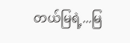တယ်မြရဲ့...မြ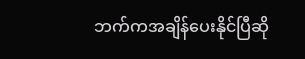ဘက်ကအချိန်ပေးနိုင်ပြီဆို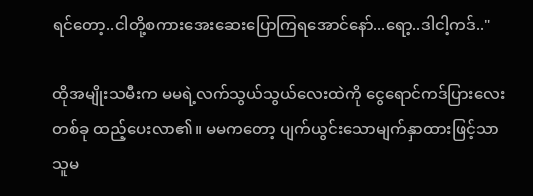ရင်တော့..ငါတို့စကားအေးဆေးပြောကြရအောင်နော်...ရော့..ဒါငါ့ကဒ်.."

ထိုအမျိုးသမီးက မမရဲ့လက်သွယ်သွယ်လေးထဲကို ငွေရောင်ကဒ်ပြားလေးတစ်ခု ထည့်ပေးလာ၏။ မမကတော့ ပျက်ယွင်းသောမျက်နှာထားဖြင့်သာ သူမ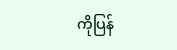ကိုပြန်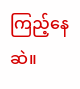ကြည့်နေဆဲ။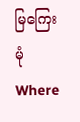မြကြေးမုံWhere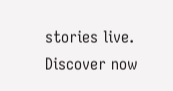stories live. Discover now